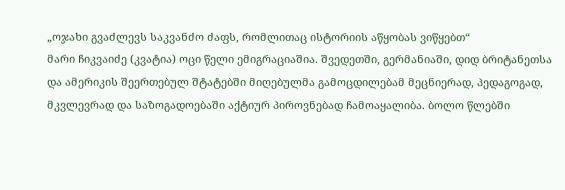„ოჯახი გვაძლევს საკვანძო ძაფს, რომლითაც ისტორიის აწყობას ვიწყებთ“
მარი ჩიკვაიძე (კვატია) ოცი წელი ემიგრაციაშია. შვედეთში, გერმანიაში, დიდ ბრიტანეთსა და ამერიკის შეერთებულ შტატებში მიღებულმა გამოცდილებამ მეცნიერად, პედაგოგად, მკვლევრად და საზოგადოებაში აქტიურ პიროვნებად ჩამოაყალიბა. ბოლო წლებში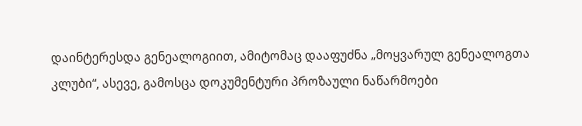დაინტერესდა გენეალოგიით, ამიტომაც დააფუძნა „მოყვარულ გენეალოგთა კლუბი“, ასევე, გამოსცა დოკუმენტური პროზაული ნაწარმოები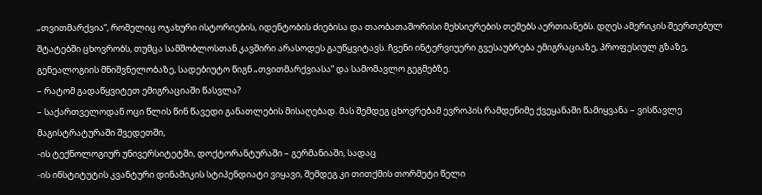„თვითმარქვია“, რომელიც ოჯახური ისტორიების, იდენტობის ძიებისა და თაობათაშორისი მეხსიერების თემებს აერთიანებს. დღეს ამერიკის შეერთებულ შტატებში ცხოვრობს, თუმცა სამშობლოსთან კავშირი არასოდეს გაუწყვიტავს. ჩვენი ინტერვიუერი გვესაუბრება ემიგრაციაზე, პროფესიულ გზაზე, გენეალოგიის მნიშვნელობაზე, სადებიუტო წიგნ „თვითმარქვიასა“ და სამომავლო გეგმებზე.
– რატომ გადაწყვიტეთ ემიგრაციაში წასვლა?
– საქართველოდან ოცი წლის წინ წავედი განათლების მისაღებად. მას შემდეგ ცხოვრებამ ევროპის რამდენიმე ქვეყანაში წამიყვანა – ვისწავლე მაგისტრატურაში შვედეთში,
-ის ტექნოლოგიურ უნივერსიტეტში, დოქტორანტურაში – გერმანიაში, სადაც
-ის ინსტიტუტის კვანტური დინამიკის სტიპენდიატი ვიყავი, შემდეგ კი თითქმის თორმეტი წელი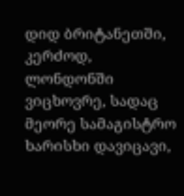დიდ ბრიტანეთში, კერძოდ, ლონდონში ვიცხოვრე, სადაც მეორე სამაგისტრო ხარისხი დავიცავი,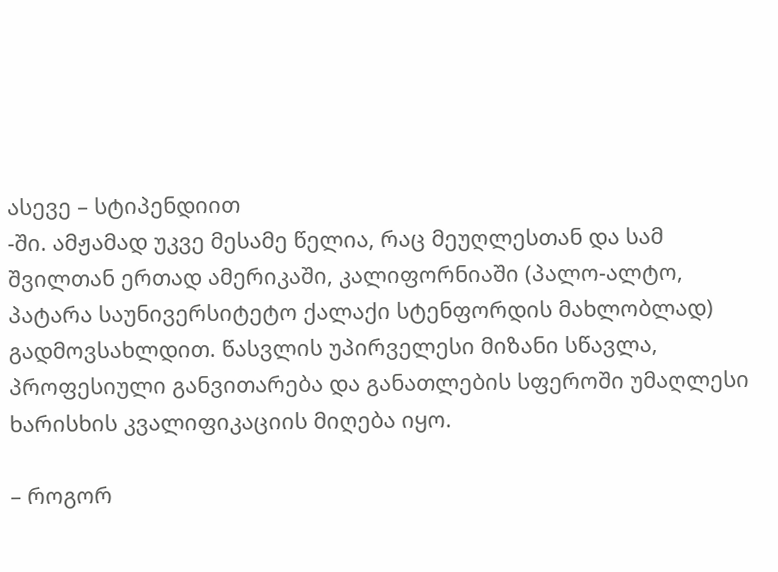ასევე – სტიპენდიით
-ში. ამჟამად უკვე მესამე წელია, რაც მეუღლესთან და სამ შვილთან ერთად ამერიკაში, კალიფორნიაში (პალო-ალტო, პატარა საუნივერსიტეტო ქალაქი სტენფორდის მახლობლად) გადმოვსახლდით. წასვლის უპირველესი მიზანი სწავლა, პროფესიული განვითარება და განათლების სფეროში უმაღლესი ხარისხის კვალიფიკაციის მიღება იყო.

– როგორ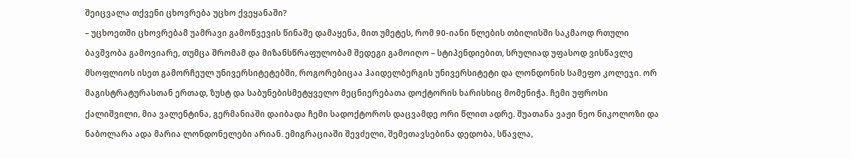შეიცვალა თქვენი ცხოვრება უცხო ქვეყანაში?
– უცხოეთში ცხოვრებამ უამრავი გამოწვევის წინაშე დამაყენა, მით უმეტეს, რომ 90-იანი წლების თბილისში საკმაოდ რთული ბავშვობა გამოვიარე, თუმცა შრომამ და მიზანსწრაფულობამ შედეგი გამოიღო – სტიპენდიებით, სრულიად უფასოდ ვისწავლე მსოფლიოს ისეთ გამორჩეულ უნივერსიტეტებში, როგორებიცაა ჰაიდელბერგის უნივერსიტეტი და ლონდონის სამეფო კოლეჯი. ორ მაგისტრატურასთან ერთად, ზუსტ და საბუნებისმეტყველო მეცნიერებათა დოქტორის ხარისხიც მომენიჭა. ჩემი უფროსი ქალიშვილი, მია ვალენტინა, გერმანიაში დაიბადა ჩემი სადოქტოროს დაცვამდე ორი წლით ადრე. შუათანა ვაჟი ნეო ნიკოლოზი და ნაბოლარა ადა მარია ლონდონელები არიან. ემიგრაციაში შევძელი, შემეთავსებინა დედობა, სწავლა,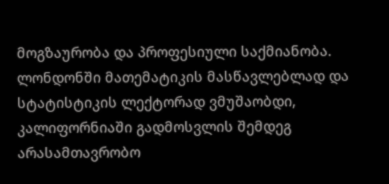მოგზაურობა და პროფესიული საქმიანობა. ლონდონში მათემატიკის მასწავლებლად და სტატისტიკის ლექტორად ვმუშაობდი, კალიფორნიაში გადმოსვლის შემდეგ არასამთავრობო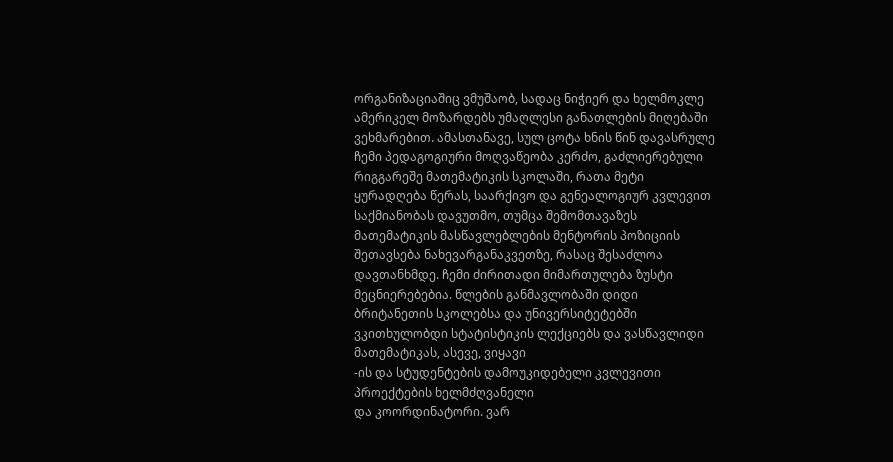ორგანიზაციაშიც ვმუშაობ, სადაც ნიჭიერ და ხელმოკლე ამერიკელ მოზარდებს უმაღლესი განათლების მიღებაში ვეხმარებით. ამასთანავე, სულ ცოტა ხნის წინ დავასრულე ჩემი პედაგოგიური მოღვაწეობა კერძო, გაძლიერებული რიგგარეშე მათემატიკის სკოლაში, რათა მეტი ყურადღება წერას, საარქივო და გენეალოგიურ კვლევით საქმიანობას დავუთმო, თუმცა შემომთავაზეს მათემატიკის მასწავლებლების მენტორის პოზიციის შეთავსება ნახევარგანაკვეთზე, რასაც შესაძლოა დავთანხმდე. ჩემი ძირითადი მიმართულება ზუსტი მეცნიერებებია. წლების განმავლობაში დიდი ბრიტანეთის სკოლებსა და უნივერსიტეტებში ვკითხულობდი სტატისტიკის ლექციებს და ვასწავლიდი მათემატიკას, ასევე, ვიყავი
-ის და სტუდენტების დამოუკიდებელი კვლევითი პროექტების ხელმძღვანელი
და კოორდინატორი. ვარ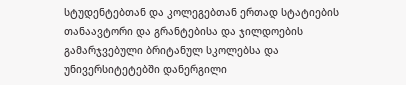სტუდენტებთან და კოლეგებთან ერთად სტატიების თანაავტორი და გრანტებისა და ჯილდოების გამარჯვებული ბრიტანულ სკოლებსა და უნივერსიტეტებში დანერგილი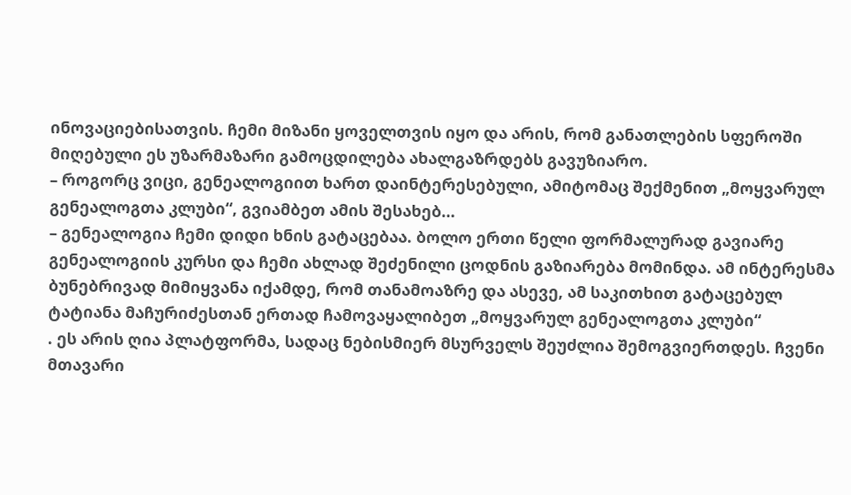ინოვაციებისათვის. ჩემი მიზანი ყოველთვის იყო და არის, რომ განათლების სფეროში მიღებული ეს უზარმაზარი გამოცდილება ახალგაზრდებს გავუზიარო.
– როგორც ვიცი, გენეალოგიით ხართ დაინტერესებული, ამიტომაც შექმენით „მოყვარულ გენეალოგთა კლუბი“, გვიამბეთ ამის შესახებ…
– გენეალოგია ჩემი დიდი ხნის გატაცებაა. ბოლო ერთი წელი ფორმალურად გავიარე გენეალოგიის კურსი და ჩემი ახლად შეძენილი ცოდნის გაზიარება მომინდა. ამ ინტერესმა ბუნებრივად მიმიყვანა იქამდე, რომ თანამოაზრე და ასევე, ამ საკითხით გატაცებულ ტატიანა მაჩურიძესთან ერთად ჩამოვაყალიბეთ „მოყვარულ გენეალოგთა კლუბი“
. ეს არის ღია პლატფორმა, სადაც ნებისმიერ მსურველს შეუძლია შემოგვიერთდეს. ჩვენი მთავარი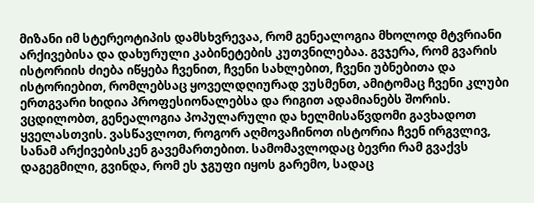მიზანი იმ სტერეოტიპის დამსხვრევაა, რომ გენეალოგია მხოლოდ მტვრიანი არქივებისა და დახურული კაბინეტების კუთვნილებაა. გვჯერა, რომ გვარის ისტორიის ძიება იწყება ჩვენით, ჩვენი სახლებით, ჩვენი უბნებითა და ისტორიებით, რომლებსაც ყოველდღიურად ვუსმენთ, ამიტომაც ჩვენი კლუბი ერთგვარი ხიდია პროფესიონალებსა და რიგით ადამიანებს შორის. ვცდილობთ, გენეალოგია პოპულარული და ხელმისაწვდომი გავხადოთ ყველასთვის. ვასწავლოთ, როგორ აღმოვაჩინოთ ისტორია ჩვენ ირგვლივ, სანამ არქივებისკენ გავემართებით. სამომავლოდაც ბევრი რამ გვაქვს დაგეგმილი, გვინდა, რომ ეს ჯგუფი იყოს გარემო, სადაც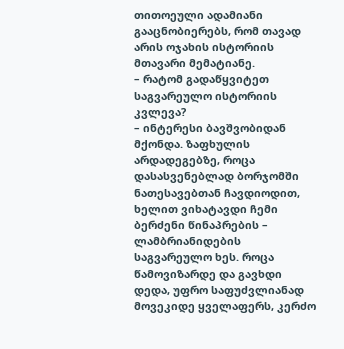თითოეული ადამიანი გააცნობიერებს, რომ თავად არის ოჯახის ისტორიის მთავარი მემატიანე.
– რატომ გადაწყვიტეთ საგვარეულო ისტორიის კვლევა?
– ინტერესი ბავშვობიდან მქონდა. ზაფხულის არდადეგებზე, როცა დასასვენებლად ბორჯომში ნათესავებთან ჩავდიოდით, ხელით ვიხატავდი ჩემი ბერძენი წინაპრების – ლამბრიანიდების საგვარეულო ხეს. როცა წამოვიზარდე და გავხდი დედა, უფრო საფუძვლიანად მოვეკიდე ყველაფერს, კერძო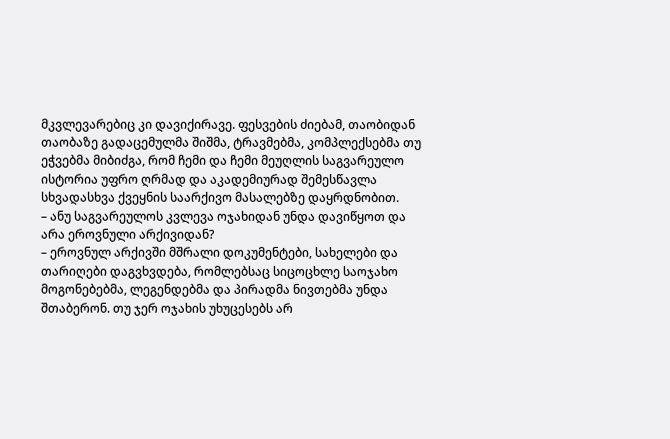მკვლევარებიც კი დავიქირავე. ფესვების ძიებამ, თაობიდან თაობაზე გადაცემულმა შიშმა, ტრავმებმა, კომპლექსებმა თუ ეჭვებმა მიბიძგა, რომ ჩემი და ჩემი მეუღლის საგვარეულო ისტორია უფრო ღრმად და აკადემიურად შემესწავლა სხვადასხვა ქვეყნის საარქივო მასალებზე დაყრდნობით.
– ანუ საგვარეულოს კვლევა ოჯახიდან უნდა დავიწყოთ და არა ეროვნული არქივიდან?
– ეროვნულ არქივში მშრალი დოკუმენტები, სახელები და თარიღები დაგვხვდება, რომლებსაც სიცოცხლე საოჯახო მოგონებებმა, ლეგენდებმა და პირადმა ნივთებმა უნდა შთაბერონ. თუ ჯერ ოჯახის უხუცესებს არ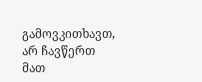გამოვკითხავთ, არ ჩავწერთ მათ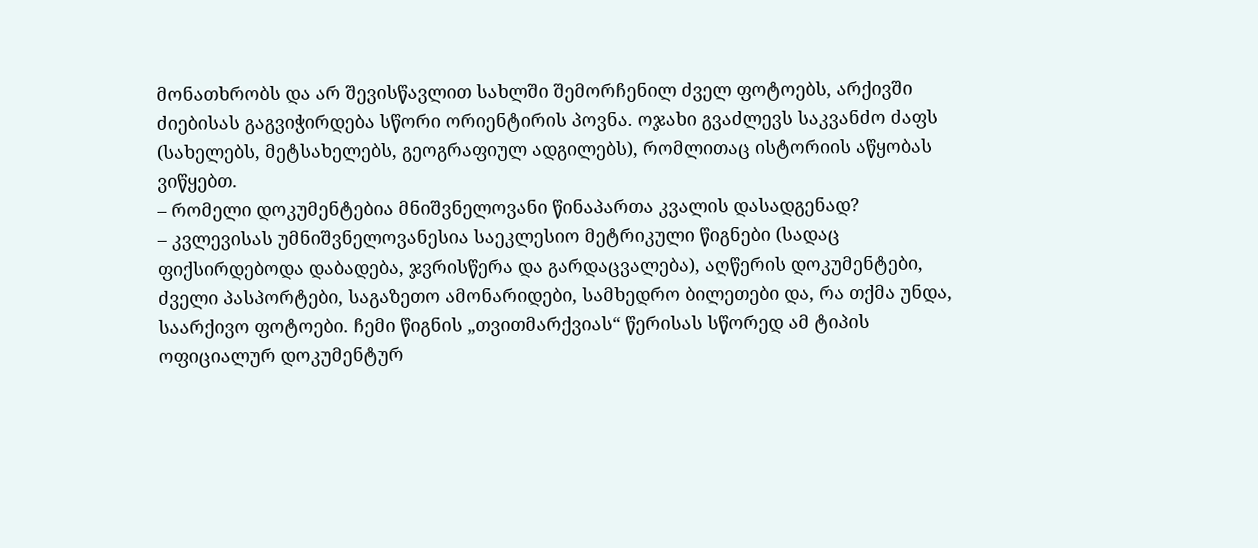მონათხრობს და არ შევისწავლით სახლში შემორჩენილ ძველ ფოტოებს, არქივში ძიებისას გაგვიჭირდება სწორი ორიენტირის პოვნა. ოჯახი გვაძლევს საკვანძო ძაფს (სახელებს, მეტსახელებს, გეოგრაფიულ ადგილებს), რომლითაც ისტორიის აწყობას ვიწყებთ.
– რომელი დოკუმენტებია მნიშვნელოვანი წინაპართა კვალის დასადგენად?
– კვლევისას უმნიშვნელოვანესია საეკლესიო მეტრიკული წიგნები (სადაც ფიქსირდებოდა დაბადება, ჯვრისწერა და გარდაცვალება), აღწერის დოკუმენტები, ძველი პასპორტები, საგაზეთო ამონარიდები, სამხედრო ბილეთები და, რა თქმა უნდა, საარქივო ფოტოები. ჩემი წიგნის „თვითმარქვიას“ წერისას სწორედ ამ ტიპის ოფიციალურ დოკუმენტურ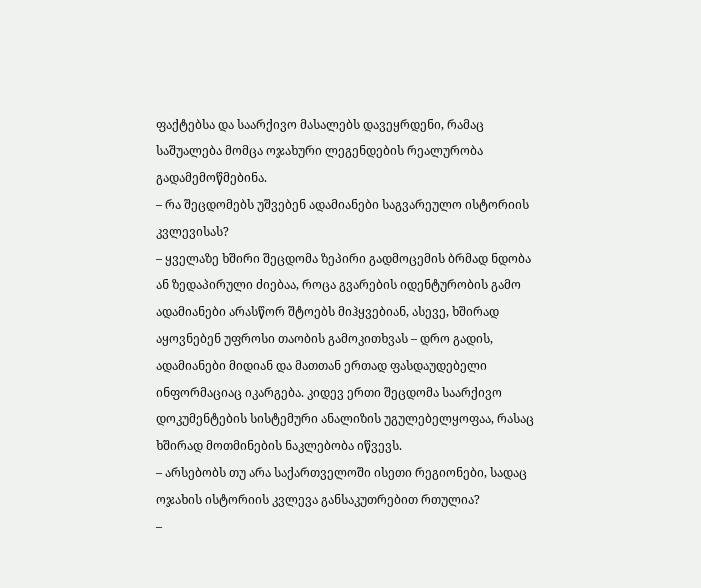ფაქტებსა და საარქივო მასალებს დავეყრდენი, რამაც საშუალება მომცა ოჯახური ლეგენდების რეალურობა გადამემოწმებინა.
– რა შეცდომებს უშვებენ ადამიანები საგვარეულო ისტორიის კვლევისას?
– ყველაზე ხშირი შეცდომა ზეპირი გადმოცემის ბრმად ნდობა ან ზედაპირული ძიებაა, როცა გვარების იდენტურობის გამო ადამიანები არასწორ შტოებს მიჰყვებიან, ასევე, ხშირად აყოვნებენ უფროსი თაობის გამოკითხვას – დრო გადის, ადამიანები მიდიან და მათთან ერთად ფასდაუდებელი ინფორმაციაც იკარგება. კიდევ ერთი შეცდომა საარქივო დოკუმენტების სისტემური ანალიზის უგულებელყოფაა, რასაც ხშირად მოთმინების ნაკლებობა იწვევს.
– არსებობს თუ არა საქართველოში ისეთი რეგიონები, სადაც ოჯახის ისტორიის კვლევა განსაკუთრებით რთულია?
–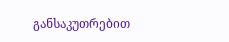განსაკუთრებით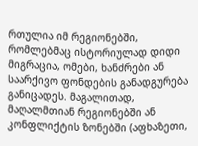რთულია იმ რეგიონებში, რომლებმაც ისტორიულად დიდი მიგრაცია, ომები, ხანძრები ან საარქივო ფონდების განადგურება განიცადეს. მაგალითად, მაღალმთიან რეგიონებში ან კონფლიქტის ზონებში (აფხაზეთი,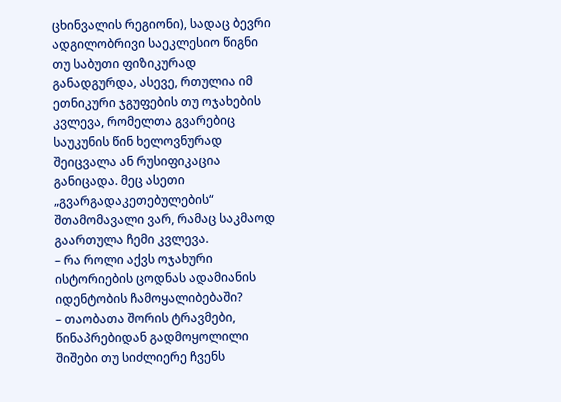ცხინვალის რეგიონი), სადაც ბევრი ადგილობრივი საეკლესიო წიგნი თუ საბუთი ფიზიკურად განადგურდა, ასევე, რთულია იმ ეთნიკური ჯგუფების თუ ოჯახების კვლევა, რომელთა გვარებიც საუკუნის წინ ხელოვნურად შეიცვალა ან რუსიფიკაცია განიცადა. მეც ასეთი „გვარგადაკეთებულების“ შთამომავალი ვარ, რამაც საკმაოდ გაართულა ჩემი კვლევა.
– რა როლი აქვს ოჯახური ისტორიების ცოდნას ადამიანის იდენტობის ჩამოყალიბებაში?
– თაობათა შორის ტრავმები, წინაპრებიდან გადმოყოლილი შიშები თუ სიძლიერე ჩვენს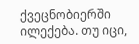ქვეცნობიერში ილექება. თუ იცი,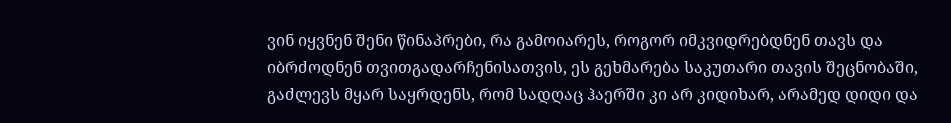ვინ იყვნენ შენი წინაპრები, რა გამოიარეს, როგორ იმკვიდრებდნენ თავს და იბრძოდნენ თვითგადარჩენისათვის, ეს გეხმარება საკუთარი თავის შეცნობაში, გაძლევს მყარ საყრდენს, რომ სადღაც ჰაერში კი არ კიდიხარ, არამედ დიდი და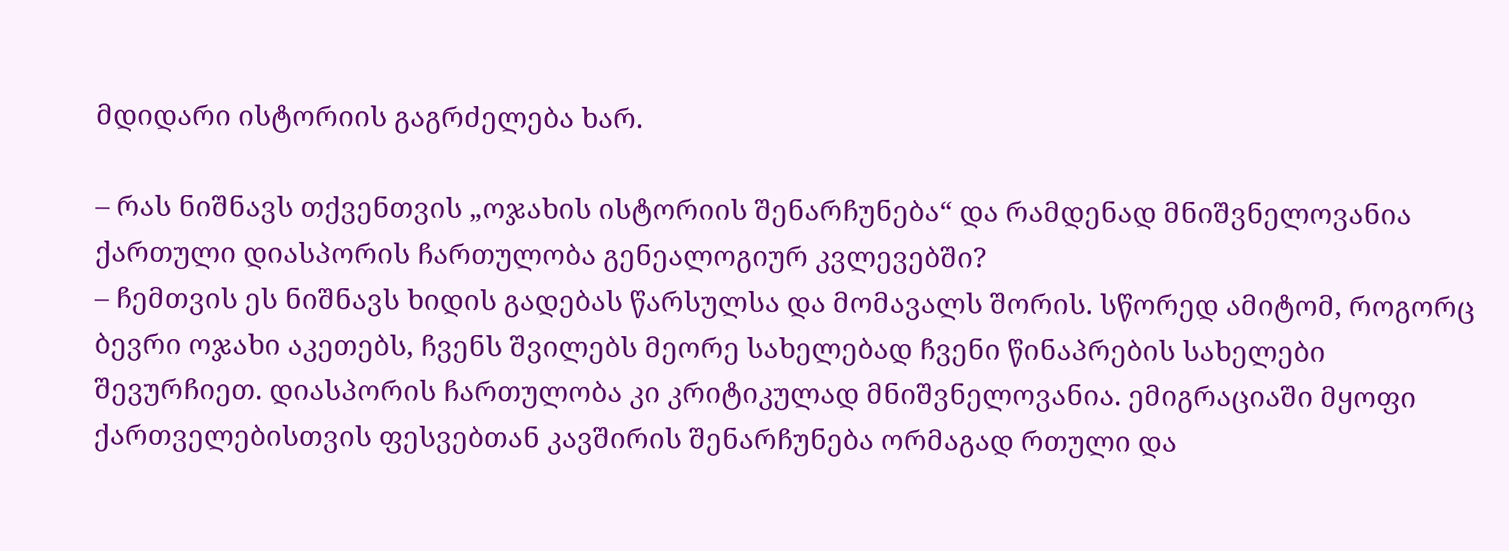მდიდარი ისტორიის გაგრძელება ხარ.

– რას ნიშნავს თქვენთვის „ოჯახის ისტორიის შენარჩუნება“ და რამდენად მნიშვნელოვანია ქართული დიასპორის ჩართულობა გენეალოგიურ კვლევებში?
– ჩემთვის ეს ნიშნავს ხიდის გადებას წარსულსა და მომავალს შორის. სწორედ ამიტომ, როგორც ბევრი ოჯახი აკეთებს, ჩვენს შვილებს მეორე სახელებად ჩვენი წინაპრების სახელები შევურჩიეთ. დიასპორის ჩართულობა კი კრიტიკულად მნიშვნელოვანია. ემიგრაციაში მყოფი ქართველებისთვის ფესვებთან კავშირის შენარჩუნება ორმაგად რთული და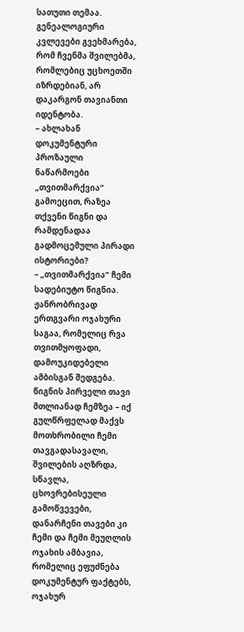სათუთი თემაა. გენეალოგიური კვლევები გვეხმარება, რომ ჩვენმა შვილებმა, რომლებიც უცხოეთში იზრდებიან, არ დაკარგონ თავიანთი იდენტობა.
– ახლახან დოკუმენტური პროზაული ნაწარმოები „თვითმარქვია“ გამოეცით, რაზეა თქვენი წიგნი და რამდენადაა გადმოცემული პირადი ისტორიები?
– „თვითმარქვია“ ჩემი სადებიუტო წიგნია. ჟანრობრივად ერთგვარი ოჯახური საგაა, რომელიც რვა თვითმყოფადი, დამოუკიდებელი ამბისგან შედგება. წიგნის პირველი თავი მთლიანად ჩემზეა – იქ გულწრფელად მაქვს მოთხრობილი ჩემი თავგადასავალი, შვილების აღზრდა, სწავლა, ცხოვრებისეული გამოწვევები, დანარჩენი თავები კი ჩემი და ჩემი მეუღლის ოჯახის ამბავია, რომელიც ეფუძნება დოკუმენტურ ფაქტებს, ოჯახურ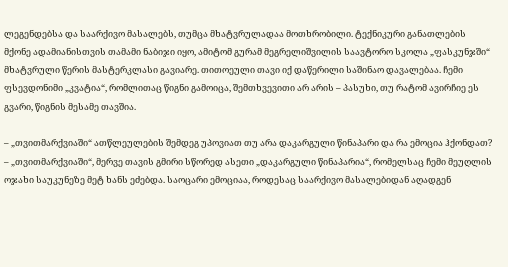ლეგენდებსა და საარქივო მასალებს, თუმცა მხატვრულადაა მოთხრობილი. ტექნიკური განათლების მქონე ადამიანისთვის თამამი ნაბიჯი იყო, ამიტომ გურამ მეგრელიშვილის საავტორო სკოლა „ფასკუნჯში“ მხატვრული წერის მასტერკლასი გავიარე. თითოეული თავი იქ დაწერილი საშინაო დავალებაა. ჩემი ფსევდონიმი „კვატია“, რომლითაც წიგნი გამოიცა, შემთხვევითი არ არის – პასუხი, თუ რატომ ავირჩიე ეს გვარი, წიგნის მესამე თავშია.

– „თვითმარქვიაში“ ათწლეულების შემდეგ უპოვიათ თუ არა დაკარგული წინაპარი და რა ემოცია ჰქონდათ?
– „თვითმარქვიაში“, მერვე თავის გმირი სწორედ ასეთი „დაკარგული წინაპარია“, რომელსაც ჩემი მეუღლის ოჯახი საუკუნეზე მეტ ხანს ეძებდა. საოცარი ემოციაა, როდესაც საარქივო მასალებიდან აღადგენ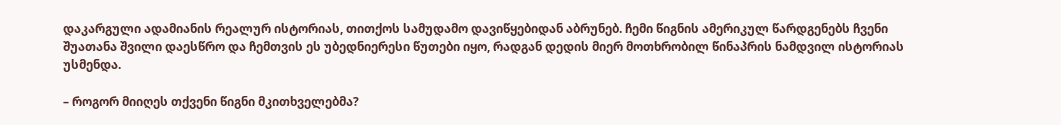დაკარგული ადამიანის რეალურ ისტორიას, თითქოს სამუდამო დავიწყებიდან აბრუნებ. ჩემი წიგნის ამერიკულ წარდგენებს ჩვენი შუათანა შვილი დაესწრო და ჩემთვის ეს უბედნიერესი წუთები იყო, რადგან დედის მიერ მოთხრობილ წინაპრის ნამდვილ ისტორიას უსმენდა.

– როგორ მიიღეს თქვენი წიგნი მკითხველებმა?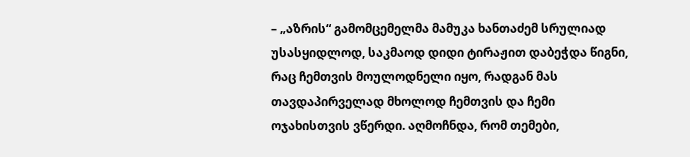– „აზრის“ გამომცემელმა მამუკა ხანთაძემ სრულიად უსასყიდლოდ, საკმაოდ დიდი ტირაჟით დაბეჭდა წიგნი, რაც ჩემთვის მოულოდნელი იყო, რადგან მას თავდაპირველად მხოლოდ ჩემთვის და ჩემი ოჯახისთვის ვწერდი. აღმოჩნდა, რომ თემები,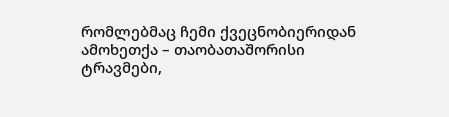რომლებმაც ჩემი ქვეცნობიერიდან ამოხეთქა – თაობათაშორისი ტრავმები,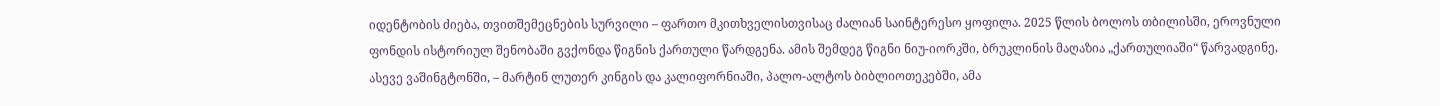იდენტობის ძიება, თვითშემეცნების სურვილი – ფართო მკითხველისთვისაც ძალიან საინტერესო ყოფილა. 2025 წლის ბოლოს თბილისში, ეროვნული ფონდის ისტორიულ შენობაში გვქონდა წიგნის ქართული წარდგენა. ამის შემდეგ წიგნი ნიუ-იორკში, ბრუკლინის მაღაზია „ქართულიაში“ წარვადგინე, ასევე ვაშინგტონში, – მარტინ ლუთერ კინგის და კალიფორნიაში, პალო-ალტოს ბიბლიოთეკებში, ამა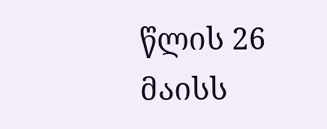წლის 26 მაისს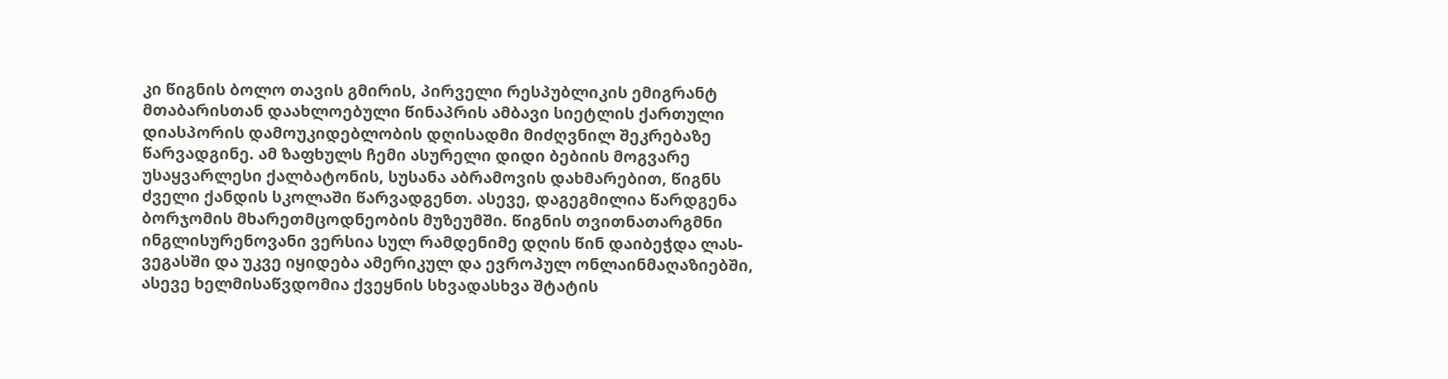კი წიგნის ბოლო თავის გმირის, პირველი რესპუბლიკის ემიგრანტ მთაბარისთან დაახლოებული წინაპრის ამბავი სიეტლის ქართული დიასპორის დამოუკიდებლობის დღისადმი მიძღვნილ შეკრებაზე წარვადგინე. ამ ზაფხულს ჩემი ასურელი დიდი ბებიის მოგვარე უსაყვარლესი ქალბატონის, სუსანა აბრამოვის დახმარებით, წიგნს ძველი ქანდის სკოლაში წარვადგენთ. ასევე, დაგეგმილია წარდგენა ბორჯომის მხარეთმცოდნეობის მუზეუმში. წიგნის თვითნათარგმნი ინგლისურენოვანი ვერსია სულ რამდენიმე დღის წინ დაიბეჭდა ლას-ვეგასში და უკვე იყიდება ამერიკულ და ევროპულ ონლაინმაღაზიებში, ასევე ხელმისაწვდომია ქვეყნის სხვადასხვა შტატის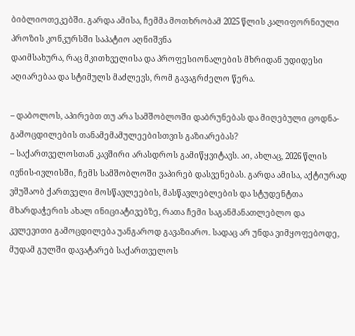ბიბლიოთეკებში. გარდა ამისა, ჩემმა მოთხრობამ 2025 წლის კალიფორნიული პროზის კონკურსში საპატიო აღნიშვნა
დაიმსახურა, რაც მკითხველისა და პროფესიონალების მხრიდან უდიდესი აღიარებაა და სტიმულს მაძლევს, რომ გავაგრძელო წერა.

– დაბოლოს, აპირებთ თუ არა სამშობლოში დაბრუნებას და მიღებული ცოდნა-გამოცდილების თანამემამულეებისთვის გაზიარებას?
– საქართველოსთან კავშირი არასდროს გამიწყვიტავს. აი, ახლაც, 2026 წლის ივნის-ივლისში, ჩემს სამშობლოში ვაპირებ დასვენებას. გარდა ამისა, აქტიურად ვმუშაობ ქართველი მოსწავლეების, მასწავლებლების და სტუდენტთა მხარდაჭერის ახალ ინიციატივებზე, რათა ჩემი საგანმანათლებლო და კვლევითი გამოცდილება უანგაროდ გავაზიარო. სადაც არ უნდა ვიმყოფებოდე, მუდამ გულში დავატარებ საქართველოს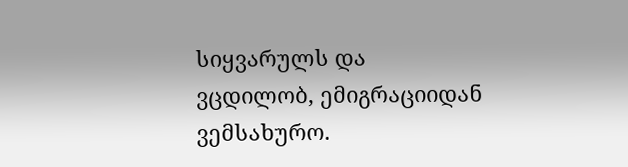სიყვარულს და ვცდილობ, ემიგრაციიდან ვემსახურო.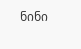ნინი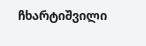ჩხარტიშვილი